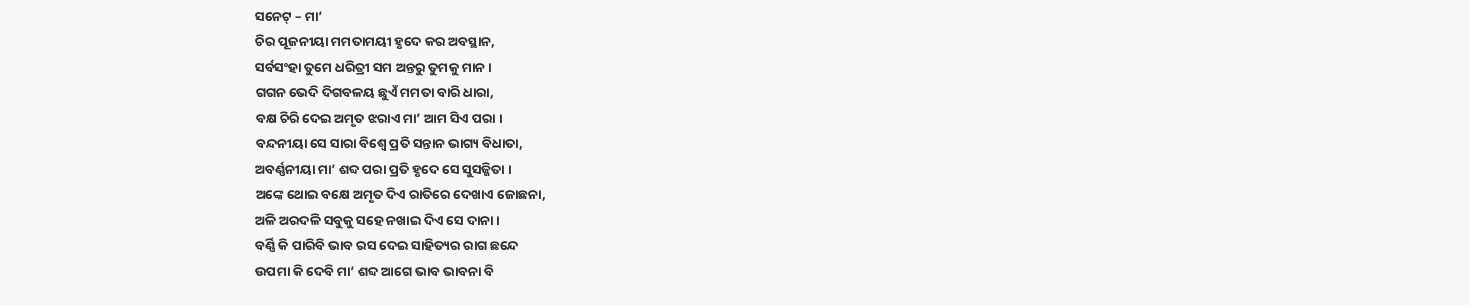ସନେଟ୍ – ମା’
ଚିର ପୂଜନୀୟା ମମତାମୟୀ ହୃଦେ କର ଅବସ୍ଥାନ,
ସର୍ବସଂହା ତୁମେ ଧରିତ୍ରୀ ସମ ଅନ୍ତରୁ ତୁମକୁ ମାନ ।
ଗଗନ ଭେଦି ଦିଗବଳୟ ଛୁଏଁ ମମତା ବାରି ଧାରା,
ବକ୍ଷ ଚିରି ଦେଇ ଅମୃତ ଝରାଏ ମା’ ଆମ ସିଏ ପରା ।
ବନ୍ଦନୀୟା ସେ ସାରା ବିଶ୍ୱେ ପ୍ରତି ସନ୍ତାନ ଭାଗ୍ୟ ବିଧାତା,
ଅବର୍ଣ୍ଣନୀୟା ମା’ ଶବ୍ଦ ପରା ପ୍ରତି ହୃଦେ ସେ ସୁସଜ୍ଜିତା ।
ଅଙ୍କେ ଥୋଇ ବକ୍ଷେ ଅମୃତ ଦିଏ ରାତିରେ ଦେଖାଏ ଜୋଛନା,
ଅଳି ଅରଦଳି ସବୁକୁ ସହେ ନଖାଇ ଦିଏ ସେ ଦାନା ।
ବର୍ଣ୍ଣି କି ପାରିବି ଭାବ ରସ ଦେଇ ସାହିତ୍ୟର ରାଗ ଛନ୍ଦେ
ଉପମା କି ଦେବି ମା’ ଶବ୍ଦ ଆଗେ ଭାବ ଭାବନା ବି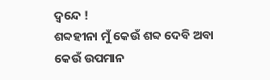ଦ୍ଵନ୍ଦେ !
ଶବ୍ଦହୀନା ମୁଁ କେଉଁ ଶବ୍ଦ ଦେବି ଅବା କେଉଁ ଉପମାନ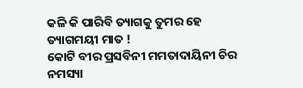କଳି କି ପାରିବି ତ୍ୟାଗକୁ ତୁମର ହେ ତ୍ୟାଗମୟୀ ମାତ !
କୋଟି ବୀର ପ୍ରସବିନୀ ମମତାଦାୟିନୀ ଚିର ନମସ୍ୟା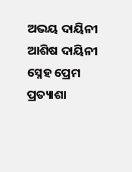ଅଭୟ ଦାୟିନୀ ଆଶିଷ ଦାୟିନୀ ସ୍ନେହ ପ୍ରେମ ପ୍ରତ୍ୟାଶା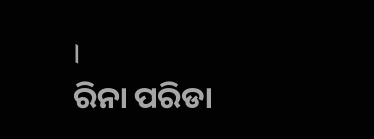।
ରିନା ପରିଡା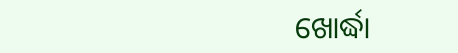ଖୋର୍ଦ୍ଧା